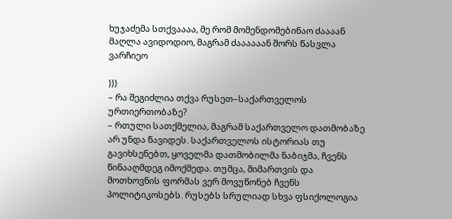ხუჯაძემა სთქვაააა, მე რომ მომენდომებინაო ძაააან მაღლა ავიდოდიო, მაგრამ ძაააააან შორს წასვლა ვარჩიეო

)))
– რა შეგიძლია თქვა რუსეთ–საქართველოს ურთიერთობაზე?
– რთული სათქმელია, მაგრამ საქართველო დათმობაზე არ უნდა წავიდეს. საქართველოს ისტორიას თუ გავიხსენებთ, ყოველმა დათმობილმა ნაბიჯმა, ჩვენს წინააღმდეგ იმოქმედა. თუმცა, მიმართვის და მოთხოვნის ფორმას ვერ მოვუწონებ ჩვენს პოლიტიკოსებს. რუსებს სრულიად სხვა ფსიქოლოგია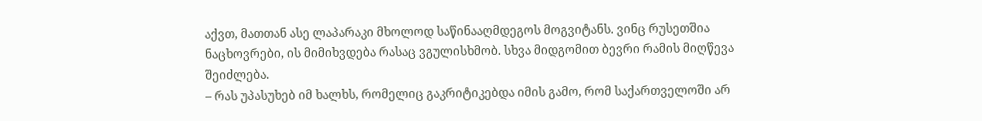აქვთ, მათთან ასე ლაპარაკი მხოლოდ საწინააღმდეგოს მოგვიტანს. ვინც რუსეთშია ნაცხოვრები, ის მიმიხვდება რასაც ვგულისხმობ. სხვა მიდგომით ბევრი რამის მიღწევა შეიძლება.
– რას უპასუხებ იმ ხალხს, რომელიც გაკრიტიკებდა იმის გამო, რომ საქართველოში არ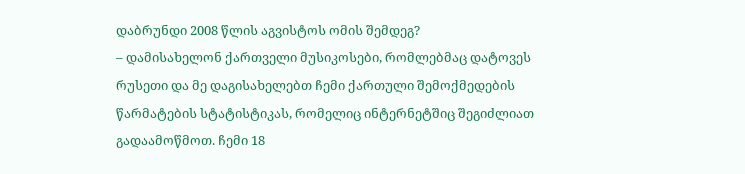დაბრუნდი 2008 წლის აგვისტოს ომის შემდეგ?
– დამისახელონ ქართველი მუსიკოსები, რომლებმაც დატოვეს რუსეთი და მე დაგისახელებთ ჩემი ქართული შემოქმედების წარმატების სტატისტიკას, რომელიც ინტერნეტშიც შეგიძლიათ გადაამოწმოთ. ჩემი 18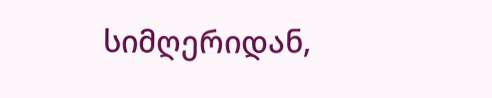სიმღერიდან,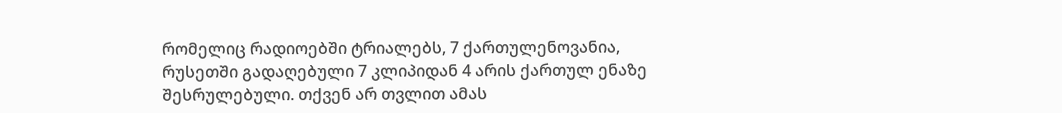რომელიც რადიოებში ტრიალებს, 7 ქართულენოვანია, რუსეთში გადაღებული 7 კლიპიდან 4 არის ქართულ ენაზე შესრულებული. თქვენ არ თვლით ამას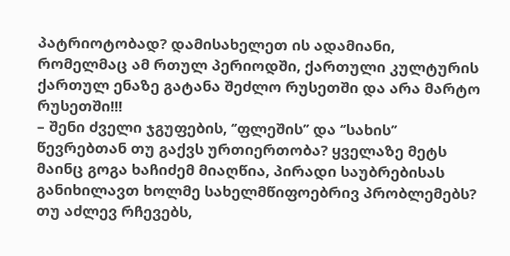პატრიოტობად? დამისახელეთ ის ადამიანი, რომელმაც ამ რთულ პერიოდში, ქართული კულტურის ქართულ ენაზე გატანა შეძლო რუსეთში და არა მარტო რუსეთში!!!
– შენი ძველი ჯგუფების, ‘’ფლეშის’’ და ‘’სახის’’ წევრებთან თუ გაქვს ურთიერთობა? ყველაზე მეტს მაინც გოგა ხაჩიძემ მიაღწია, პირადი საუბრებისას განიხილავთ ხოლმე სახელმწიფოებრივ პრობლემებს? თუ აძლევ რჩევებს,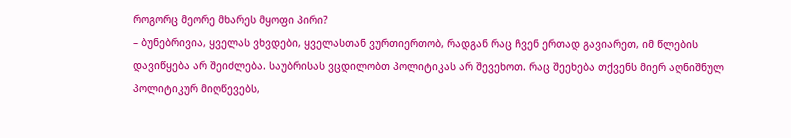როგორც მეორე მხარეს მყოფი პირი?
– ბუნებრივია, ყველას ვხვდები, ყველასთან ვურთიერთობ, რადგან რაც ჩვენ ერთად გავიარეთ, იმ წლების დავიწყება არ შეიძლება. საუბრისას ვცდილობთ პოლიტიკას არ შევეხოთ. რაც შეეხება თქვენს მიერ აღნიშნულ პოლიტიკურ მიღწევებს,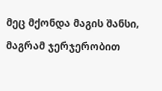მეც მქონდა მაგის შანსი, მაგრამ ჯერჯერობით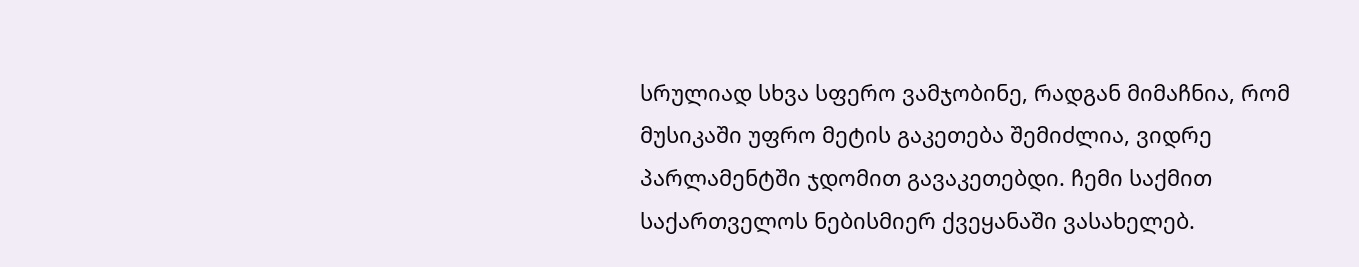სრულიად სხვა სფერო ვამჯობინე, რადგან მიმაჩნია, რომ მუსიკაში უფრო მეტის გაკეთება შემიძლია, ვიდრე პარლამენტში ჯდომით გავაკეთებდი. ჩემი საქმით საქართველოს ნებისმიერ ქვეყანაში ვასახელებ.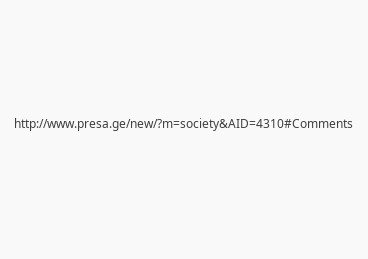http://www.presa.ge/new/?m=society&AID=4310#Comments